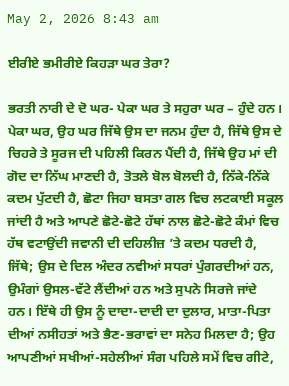May 2, 2026 8:43 am

ਈਰੀਏ ਭਮੀਰੀਏ ਕਿਹੜਾ ਘਰ ਤੇਰਾ?

ਭਰਤੀ ਨਾਰੀ ਦੇ ਦੋ ਘਰ- ਪੇਕਾ ਘਰ ਤੇ ਸਹੁਰਾ ਘਰ – ਹੁੰਦੇ ਹਨ। ਪੇਕਾ ਘਰ, ਉਹ ਘਰ ਜਿੱਥੇ ਉਸ ਦਾ ਜਨਮ ਹੁੰਦਾ ਹੈ, ਜਿੱਥੇ ਉਸ ਦੇ ਚਿਹਰੇ ਤੇ ਸੂਰਜ ਦੀ ਪਹਿਲੀ ਕਿਰਨ ਪੈਂਦੀ ਹੈ, ਜਿੱਥੇ ਉਹ ਮਾਂ ਦੀ ਗੋਦ ਦਾ ਨਿੱਘ ਮਾਣਦੀ ਹੈ, ਤੋਤਲੇ ਬੋਲ ਬੋਲਦੀ ਹੈ, ਨਿੱਕੇ-ਨਿੱਕੇ ਕਦਮ ਪੁੱਟਦੀ ਹੈ, ਛੋਟਾ ਜਿਹਾ ਬਸਤਾ ਗਲ ਵਿਚ ਲਟਕਾਈ ਸਕੂਲ ਜਾਂਦੀ ਹੈ ਅਤੇ ਆਪਣੇ ਛੋਟੇ-ਛੋਟੇ ਹੱਥਾਂ ਨਾਲ ਛੋਟੇ-ਛੋਟੇ ਕੰਮਾਂ ਵਿਚ ਹੱਥ ਵਟਾਉਂਦੀ ਜਵਾਨੀ ਦੀ ਦਹਿਲੀਜ਼ ’ਤੇ ਕਦਮ ਧਰਦੀ ਹੈ, ਜਿੱਥੇ; ਉਸ ਦੇ ਦਿਲ ਅੰਦਰ ਨਵੀਆਂ ਸਧਰਾਂ ਪੁੰਗਰਦੀਆਂ ਹਨ, ਉਮੰਗਾਂ ਉਸਲ-ਵੱਟੇ ਲੈਂਦੀਆਂ ਹਨ ਅਤੇ ਸੁਪਨੇ ਸਿਰਜੇ ਜਾਂਦੇ ਹਨ। ਇੱਥੇ ਹੀ ਉਸ ਨੂੰ ਦਾਦਾ-ਦਾਦੀ ਦਾ ਦੁਲਾਰ, ਮਾਤਾ-ਪਿਤਾ ਦੀਆਂ ਨਸੀਹਤਾਂ ਅਤੇ ਭੈਣ-ਭਰਾਵਾਂ ਦਾ ਸਨੇਹ ਮਿਲਦਾ ਹੈ; ਉਹ ਆਪਣੀਆਂ ਸਖੀਆਂ-ਸਹੇਲੀਆਂ ਸੰਗ ਪਹਿਲੇ ਸਮੇਂ ਵਿਚ ਗੀਟੇ,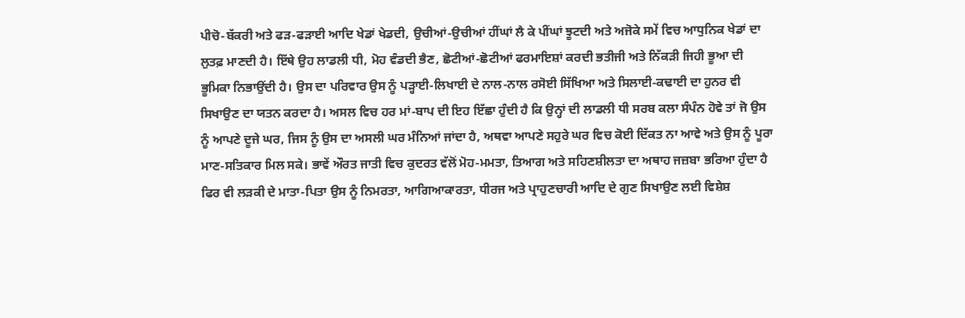ਪੀਚੋ-ਬੱਕਰੀ ਅਤੇ ਫੜ-ਫੜਾਈ ਆਦਿ ਖੇਡਾਂ ਖੇਡਦੀ, ਉਚੀਆਂ-ਉਚੀਆਂ ਹੀਂਘਾਂ ਲੈ ਕੇ ਪੀਂਘਾਂ ਝੂਟਦੀ ਅਤੇ ਅਜੋਕੇ ਸਮੇਂ ਵਿਚ ਆਧੁਨਿਕ ਖੇਡਾਂ ਦਾ ਲੁਤਫ਼ ਮਾਣਦੀ ਹੈ। ਇੱਥੇ ਉਹ ਲਾਡਲੀ ਧੀ, ਮੋਹ ਵੰਡਦੀ ਭੈਣ, ਛੋਟੀਆਂ-ਛੋਟੀਆਂ ਫਰਮਾਇਸ਼ਾਂ ਕਰਦੀ ਭਤੀਜੀ ਅਤੇ ਨਿੱਕੜੀ ਜਿਹੀ ਭੂਆ ਦੀ ਭੂਮਿਕਾ ਨਿਭਾਉਂਦੀ ਹੈ। ਉਸ ਦਾ ਪਰਿਵਾਰ ਉਸ ਨੂੰ ਪੜ੍ਹਾਈ-ਲਿਖਾਈ ਦੇ ਨਾਲ-ਨਾਲ ਰਸੋਈ ਸਿੱਖਿਆ ਅਤੇ ਸਿਲਾਈ-ਕਢਾਈ ਦਾ ਹੁਨਰ ਵੀ ਸਿਖਾਉਣ ਦਾ ਯਤਨ ਕਰਦਾ ਹੈ। ਅਸਲ ਵਿਚ ਹਰ ਮਾਂ-ਬਾਪ ਦੀ ਇਹ ਇੱਛਾ ਹੁੰਦੀ ਹੈ ਕਿ ਉਨ੍ਹਾਂ ਦੀ ਲਾਡਲੀ ਧੀ ਸਰਬ ਕਲਾ ਸੰਪੰਨ ਹੋਵੇ ਤਾਂ ਜੋ ਉਸ ਨੂੰ ਆਪਣੇ ਦੂਜੇ ਘਰ, ਜਿਸ ਨੂੰ ਉਸ ਦਾ ਅਸਲੀ ਘਰ ਮੰਨਿਆਂ ਜਾਂਦਾ ਹੈ, ਅਥਵਾ ਆਪਣੇ ਸਹੁਰੇ ਘਰ ਵਿਚ ਕੋਈ ਦਿੱਕਤ ਨਾ ਆਵੇ ਅਤੇ ਉਸ ਨੂੰ ਪੂਰਾ ਮਾਣ-ਸਤਿਕਾਰ ਮਿਲ ਸਕੇ। ਭਾਵੇਂ ਔਰਤ ਜਾਤੀ ਵਿਚ ਕੁਦਰਤ ਵੱਲੋਂ ਮੋਹ-ਮਮਤਾ, ਤਿਆਗ ਅਤੇ ਸਹਿਣਸ਼ੀਲਤਾ ਦਾ ਅਥਾਹ ਜਜ਼ਬਾ ਭਰਿਆ ਹੁੰਦਾ ਹੈ ਫਿਰ ਵੀ ਲੜਕੀ ਦੇ ਮਾਤਾ-ਪਿਤਾ ਉਸ ਨੂੰ ਨਿਮਰਤਾ, ਆਗਿਆਕਾਰਤਾ, ਧੀਰਜ ਅਤੇ ਪ੍ਰਾਹੁਣਚਾਰੀ ਆਦਿ ਦੇ ਗੁਣ ਸਿਖਾਉਣ ਲਈ ਵਿਸ਼ੇਸ਼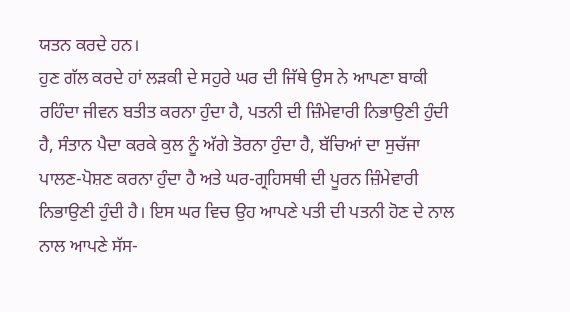ਯਤਨ ਕਰਦੇ ਹਨ।
ਹੁਣ ਗੱਲ ਕਰਦੇ ਹਾਂ ਲੜਕੀ ਦੇ ਸਹੁਰੇ ਘਰ ਦੀ ਜਿੱਥੇ ਉਸ ਨੇ ਆਪਣਾ ਬਾਕੀ ਰਹਿੰਦਾ ਜੀਵਨ ਬਤੀਤ ਕਰਨਾ ਹੁੰਦਾ ਹੈ, ਪਤਨੀ ਦੀ ਜ਼ਿੰਮੇਵਾਰੀ ਨਿਭਾਉਣੀ ਹੁੰਦੀ ਹੈ, ਸੰਤਾਨ ਪੈਦਾ ਕਰਕੇ ਕੁਲ ਨੂੰ ਅੱਗੇ ਤੋਰਨਾ ਹੁੰਦਾ ਹੈ, ਬੱਚਿਆਂ ਦਾ ਸੁਚੱਜਾ ਪਾਲਣ-ਪੋਸ਼ਣ ਕਰਨਾ ਹੁੰਦਾ ਹੈ ਅਤੇ ਘਰ-ਗ੍ਰਹਿਸਥੀ ਦੀ ਪੂਰਨ ਜ਼ਿੰਮੇਵਾਰੀ ਨਿਭਾਉਣੀ ਹੁੰਦੀ ਹੈ। ਇਸ ਘਰ ਵਿਚ ਉਹ ਆਪਣੇ ਪਤੀ ਦੀ ਪਤਨੀ ਹੋਣ ਦੇ ਨਾਲ ਨਾਲ ਆਪਣੇ ਸੱਸ-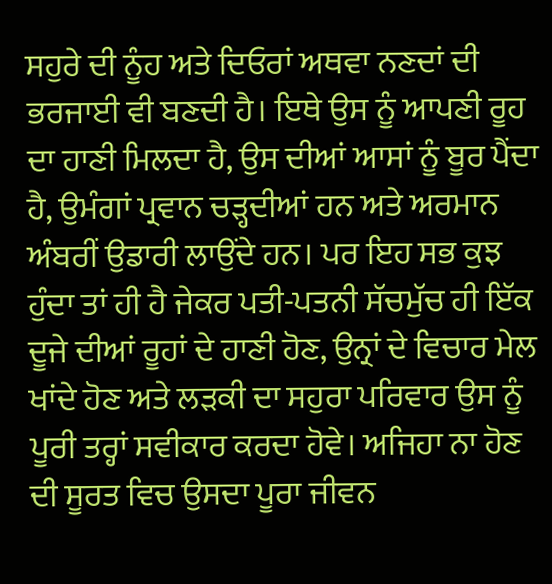ਸਹੁਰੇ ਦੀ ਨੂੰਹ ਅਤੇ ਦਿਓਰਾਂ ਅਥਵਾ ਨਣਦਾਂ ਦੀ ਭਰਜਾਈ ਵੀ ਬਣਦੀ ਹੈ। ਇਥੇ ਉਸ ਨੂੰ ਆਪਣੀ ਰੂਹ ਦਾ ਹਾਣੀ ਮਿਲਦਾ ਹੈ, ਉਸ ਦੀਆਂ ਆਸਾਂ ਨੂੰ ਬੂਰ ਪੈਂਦਾ ਹੈ, ਉਮੰਗਾਂ ਪ੍ਰਵਾਨ ਚੜ੍ਹਦੀਆਂ ਹਨ ਅਤੇ ਅਰਮਾਨ ਅੰਬਰੀਂ ਉਡਾਰੀ ਲਾਉਂਦੇ ਹਨ। ਪਰ ਇਹ ਸਭ ਕੁਝ ਹੁੰਦਾ ਤਾਂ ਹੀ ਹੈ ਜੇਕਰ ਪਤੀ-ਪਤਨੀ ਸੱਚਮੁੱਚ ਹੀ ਇੱਕ ਦੂਜੇ ਦੀਆਂ ਰੂਹਾਂ ਦੇ ਹਾਣੀ ਹੋਣ, ਉਨ੍ਰਾਂ ਦੇ ਵਿਚਾਰ ਮੇਲ ਖਾਂਦੇ ਹੋਣ ਅਤੇ ਲੜਕੀ ਦਾ ਸਹੁਰਾ ਪਰਿਵਾਰ ਉਸ ਨੂੰ ਪੂਰੀ ਤਰ੍ਹਾਂ ਸਵੀਕਾਰ ਕਰਦਾ ਹੋਵੇ। ਅਜਿਹਾ ਨਾ ਹੋਣ ਦੀ ਸੂਰਤ ਵਿਚ ਉਸਦਾ ਪੂਰਾ ਜੀਵਨ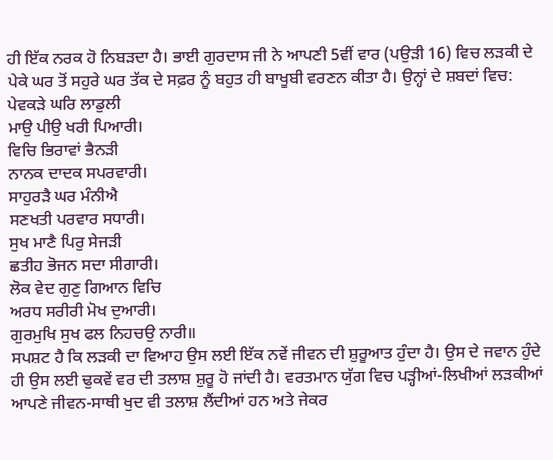ਹੀ ਇੱਕ ਨਰਕ ਹੋ ਨਿਬੜਦਾ ਹੈ। ਭਾਈ ਗੁਰਦਾਸ ਜੀ ਨੇ ਆਪਣੀ 5ਵੀਂ ਵਾਰ (ਪਉੜੀ 16) ਵਿਚ ਲੜਕੀ ਦੇ ਪੇਕੇ ਘਰ ਤੋਂ ਸਹੁਰੇ ਘਰ ਤੱਕ ਦੇ ਸਫ਼ਰ ਨੂੰ ਬਹੁਤ ਹੀ ਬਾਖੂਬੀ ਵਰਣਨ ਕੀਤਾ ਹੈ। ਉਨ੍ਹਾਂ ਦੇ ਸ਼ਬਦਾਂ ਵਿਚ:
ਪੇਵਕੜੇ ਘਰਿ ਲਾਡੁਲੀ
ਮਾਉ ਪੀਉ ਖਰੀ ਪਿਆਰੀ।
ਵਿਚਿ ਭਿਰਾਵਾਂ ਭੈਨੜੀ
ਨਾਨਕ ਦਾਦਕ ਸਪਰਵਾਰੀ।
ਸਾਹੁਰੜੈ ਘਰ ਮੰਨੀਐ
ਸਣਖਤੀ ਪਰਵਾਰ ਸਧਾਰੀ।
ਸੁਖ ਮਾਣੈ ਪਿਰੁ ਸੇਜੜੀ
ਛਤੀਹ ਭੋਜਨ ਸਦਾ ਸੀਗਾਰੀ।
ਲੋਕ ਵੇਦ ਗੁਣੁ ਗਿਆਨ ਵਿਚਿ
ਅਰਧ ਸਰੀਰੀ ਮੋਖ ਦੁਆਰੀ।
ਗੁਰਮੁਖਿ ਸੁਖ ਫਲ ਨਿਹਚਉ ਨਾਰੀ॥
ਸਪਸ਼ਟ ਹੈ ਕਿ ਲੜਕੀ ਦਾ ਵਿਆਹ ਉਸ ਲਈ ਇੱਕ ਨਵੇਂ ਜੀਵਨ ਦੀ ਸ਼ੁਰੂਆਤ ਹੁੰਦਾ ਹੈ। ਉਸ ਦੇ ਜਵਾਨ ਹੁੰਦੇ ਹੀ ਉਸ ਲਈ ਢੁਕਵੇਂ ਵਰ ਦੀ ਤਲਾਸ਼ ਸ਼ੁਰੂ ਹੋ ਜਾਂਦੀ ਹੈ। ਵਰਤਮਾਨ ਯੁੱਗ ਵਿਚ ਪੜ੍ਹੀਆਂ-ਲਿਖੀਆਂ ਲੜਕੀਆਂ ਆਪਣੇ ਜੀਵਨ-ਸਾਥੀ ਖੁਦ ਵੀ ਤਲਾਸ਼ ਲੈਂਦੀਆਂ ਹਨ ਅਤੇ ਜੇਕਰ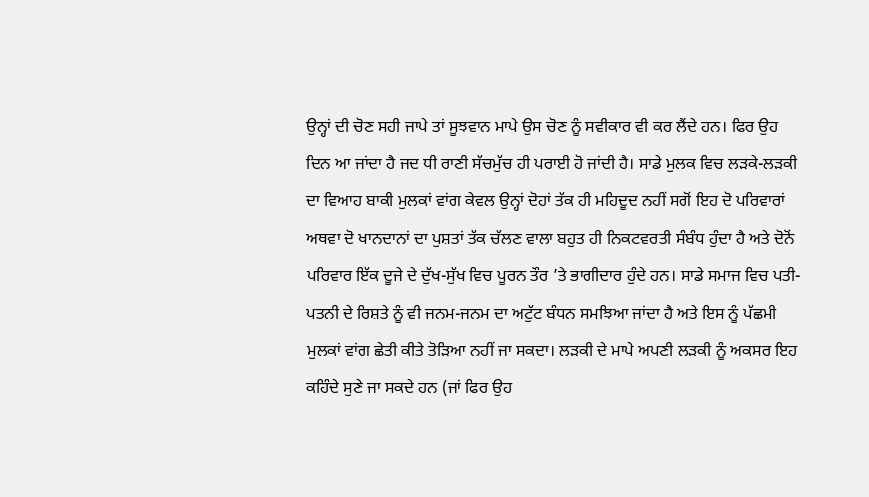ਉਨ੍ਹਾਂ ਦੀ ਚੋਣ ਸਹੀ ਜਾਪੇ ਤਾਂ ਸੂਝਵਾਨ ਮਾਪੇ ਉਸ ਚੋਣ ਨੂੰ ਸਵੀਕਾਰ ਵੀ ਕਰ ਲੈਂਦੇ ਹਨ। ਫਿਰ ਉਹ ਦਿਨ ਆ ਜਾਂਦਾ ਹੈ ਜਦ ਧੀ ਰਾਣੀ ਸੱਚਮੁੱਚ ਹੀ ਪਰਾਈ ਹੋ ਜਾਂਦੀ ਹੈ। ਸਾਡੇ ਮੁਲਕ ਵਿਚ ਲੜਕੇ-ਲੜਕੀ ਦਾ ਵਿਆਹ ਬਾਕੀ ਮੁਲਕਾਂ ਵਾਂਗ ਕੇਵਲ ਉਨ੍ਹਾਂ ਦੋਹਾਂ ਤੱਕ ਹੀ ਮਹਿਦੂਦ ਨਹੀਂ ਸਗੋਂ ਇਹ ਦੋ ਪਰਿਵਾਰਾਂ ਅਥਵਾ ਦੋ ਖਾਨਦਾਨਾਂ ਦਾ ਪੁਸ਼ਤਾਂ ਤੱਕ ਚੱਲਣ ਵਾਲਾ ਬਹੁਤ ਹੀ ਨਿਕਟਵਰਤੀ ਸੰਬੰਧ ਹੁੰਦਾ ਹੈ ਅਤੇ ਦੋਨੋਂ ਪਰਿਵਾਰ ਇੱਕ ਦੂਜੇ ਦੇ ਦੁੱਖ-ਸੁੱਖ ਵਿਚ ਪੂਰਨ ਤੌਰ ’ਤੇ ਭਾਗੀਦਾਰ ਹੁੰਦੇ ਹਨ। ਸਾਡੇ ਸਮਾਜ ਵਿਚ ਪਤੀ-ਪਤਨੀ ਦੇ ਰਿਸ਼ਤੇ ਨੂੰ ਵੀ ਜਨਮ-ਜਨਮ ਦਾ ਅਟੁੱਟ ਬੰਧਨ ਸਮਝਿਆ ਜਾਂਦਾ ਹੈ ਅਤੇ ਇਸ ਨੂੰ ਪੱਛਮੀ ਮੁਲਕਾਂ ਵਾਂਗ ਛੇਤੀ ਕੀਤੇ ਤੋੜਿਆ ਨਹੀਂ ਜਾ ਸਕਦਾ। ਲੜਕੀ ਦੇ ਮਾਪੇ ਅਪਣੀ ਲੜਕੀ ਨੂੰ ਅਕਸਰ ਇਹ ਕਹਿੰਦੇ ਸੁਣੇ ਜਾ ਸਕਦੇ ਹਨ (ਜਾਂ ਫਿਰ ਉਹ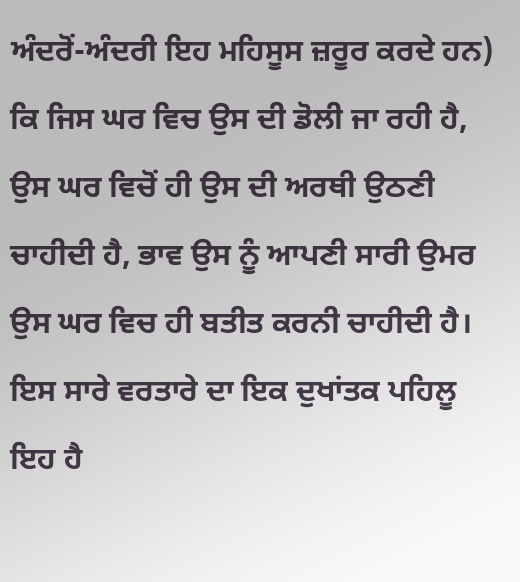ਅੰਦਰੋਂ-ਅੰਦਰੀ ਇਹ ਮਹਿਸੂਸ ਜ਼ਰੂਰ ਕਰਦੇ ਹਨ) ਕਿ ਜਿਸ ਘਰ ਵਿਚ ਉਸ ਦੀ ਡੋਲੀ ਜਾ ਰਹੀ ਹੈ, ਉਸ ਘਰ ਵਿਚੋਂ ਹੀ ਉਸ ਦੀ ਅਰਥੀ ਉਠਣੀ ਚਾਹੀਦੀ ਹੈ, ਭਾਵ ਉਸ ਨੂੰ ਆਪਣੀ ਸਾਰੀ ਉਮਰ ਉਸ ਘਰ ਵਿਚ ਹੀ ਬਤੀਤ ਕਰਨੀ ਚਾਹੀਦੀ ਹੈ।
ਇਸ ਸਾਰੇ ਵਰਤਾਰੇ ਦਾ ਇਕ ਦੁਖਾਂਤਕ ਪਹਿਲੂ ਇਹ ਹੈ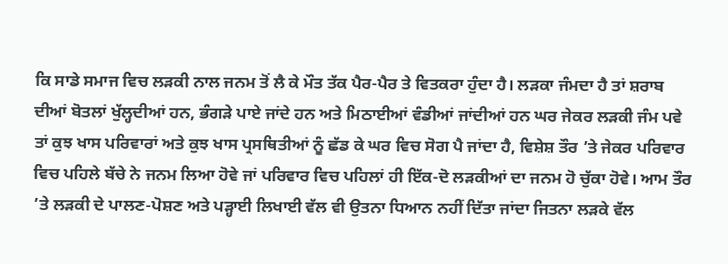ਕਿ ਸਾਡੇ ਸਮਾਜ ਵਿਚ ਲੜਕੀ ਨਾਲ ਜਨਮ ਤੋਂ ਲੈ ਕੇ ਮੌਤ ਤੱਕ ਪੈਰ-ਪੈਰ ਤੇ ਵਿਤਕਰਾ ਹੁੰਦਾ ਹੈ। ਲੜਕਾ ਜੰਮਦਾ ਹੈ ਤਾਂ ਸ਼ਰਾਬ ਦੀਆਂ ਬੋਤਲਾਂ ਖੁੱਲ੍ਹਦੀਆਂ ਹਨ, ਭੰਗੜੇ ਪਾਏ ਜਾਂਦੇ ਹਨ ਅਤੇ ਮਿਠਾਈਆਂ ਵੰਡੀਆਂ ਜਾਂਦੀਆਂ ਹਨ ਘਰ ਜੇਕਰ ਲੜਕੀ ਜੰਮ ਪਵੇ ਤਾਂ ਕੁਝ ਖਾਸ ਪਰਿਵਾਰਾਂ ਅਤੇ ਕੁਝ ਖਾਸ ਪ੍ਰਸਥਿਤੀਆਂ ਨੂੰ ਛੱਡ ਕੇ ਘਰ ਵਿਚ ਸੋਗ ਪੈ ਜਾਂਦਾ ਹੈ, ਵਿਸ਼ੇਸ਼ ਤੌਰ ’ਤੇ ਜੇਕਰ ਪਰਿਵਾਰ ਵਿਚ ਪਹਿਲੇ ਬੱਚੇ ਨੇ ਜਨਮ ਲਿਆ ਹੋਵੇ ਜਾਂ ਪਰਿਵਾਰ ਵਿਚ ਪਹਿਲਾਂ ਹੀ ਇੱਕ-ਦੋ ਲੜਕੀਆਂ ਦਾ ਜਨਮ ਹੋ ਚੁੱਕਾ ਹੋਵੇ। ਆਮ ਤੌਰ ’ਤੇ ਲੜਕੀ ਦੇ ਪਾਲਣ-ਪੋਸ਼ਣ ਅਤੇ ਪੜ੍ਹਾਈ ਲਿਖਾਈ ਵੱਲ ਵੀ ਉਤਨਾ ਧਿਆਨ ਨਹੀਂ ਦਿੱਤਾ ਜਾਂਦਾ ਜਿਤਨਾ ਲੜਕੇ ਵੱਲ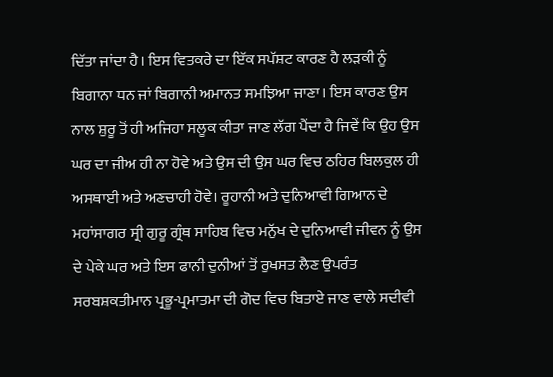ਦਿੱਤਾ ਜਾਂਦਾ ਹੈ। ਇਸ ਵਿਤਕਰੇ ਦਾ ਇੱਕ ਸਪੱਸ਼ਟ ਕਾਰਣ ਹੈ ਲੜਕੀ ਨੂੰ ਬਿਗਾਨਾ ਧਨ ਜਾਂ ਬਿਗਾਨੀ ਅਮਾਨਤ ਸਮਝਿਆ ਜਾਣਾ। ਇਸ ਕਾਰਣ ਉਸ ਨਾਲ ਸ਼ੁਰੂ ਤੋਂ ਹੀ ਅਜਿਹਾ ਸਲੂਕ ਕੀਤਾ ਜਾਣ ਲੱਗ ਪੈਂਦਾ ਹੈ ਜਿਵੇਂ ਕਿ ਉਹ ਉਸ ਘਰ ਦਾ ਜੀਅ ਹੀ ਨਾ ਹੋਵੇ ਅਤੇ ਉਸ ਦੀ ਉਸ ਘਰ ਵਿਚ ਠਹਿਰ ਬਿਲਕੁਲ ਹੀ ਅਸਥਾਈ ਅਤੇ ਅਣਚਾਹੀ ਹੋਵੇ। ਰੂਹਾਨੀ ਅਤੇ ਦੁਨਿਆਵੀ ਗਿਆਨ ਦੇ ਮਹਾਂਸਾਗਰ ਸ੍ਰੀ ਗੁਰੂ ਗ੍ਰੰਥ ਸਾਹਿਬ ਵਿਚ ਮਨੁੱਖ ਦੇ ਦੁਨਿਆਵੀ ਜੀਵਨ ਨੂੰ ਉਸ ਦੇ ਪੇਕੇ ਘਰ ਅਤੇ ਇਸ ਫਾਨੀ ਦੁਨੀਆਂ ਤੋਂ ਰੁਖਸਤ ਲੈਣ ਉਪਰੰਤ ਸਰਬਸ਼ਕਤੀਮਾਨ ਪ੍ਰਭੂ-ਪ੍ਰਮਾਤਮਾ ਦੀ ਗੋਦ ਵਿਚ ਬਿਤਾਏ ਜਾਣ ਵਾਲੇ ਸਦੀਵੀ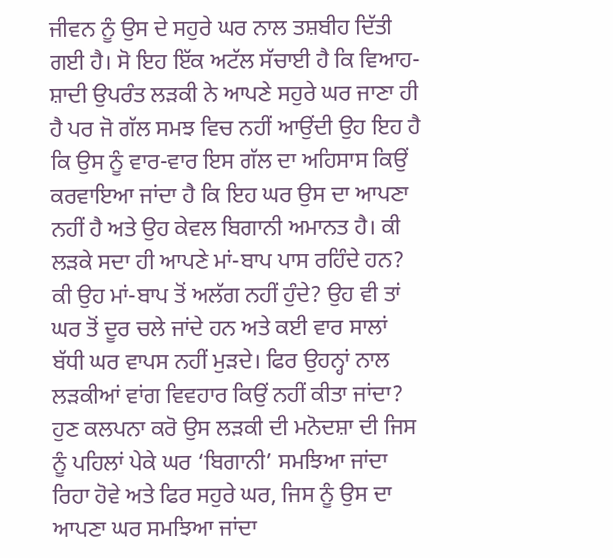ਜੀਵਨ ਨੂੰ ਉਸ ਦੇ ਸਹੁਰੇ ਘਰ ਨਾਲ ਤਸ਼ਬੀਹ ਦਿੱਤੀ ਗਈ ਹੈ। ਸੋ ਇਹ ਇੱਕ ਅਟੱਲ ਸੱਚਾਈ ਹੈ ਕਿ ਵਿਆਹ-ਸ਼ਾਦੀ ਉਪਰੰਤ ਲੜਕੀ ਨੇ ਆਪਣੇ ਸਹੁਰੇ ਘਰ ਜਾਣਾ ਹੀ ਹੈ ਪਰ ਜੋ ਗੱਲ ਸਮਝ ਵਿਚ ਨਹੀਂ ਆਉਂਦੀ ਉਹ ਇਹ ਹੈ ਕਿ ਉਸ ਨੂੰ ਵਾਰ-ਵਾਰ ਇਸ ਗੱਲ ਦਾ ਅਹਿਸਾਸ ਕਿਉਂ ਕਰਵਾਇਆ ਜਾਂਦਾ ਹੈ ਕਿ ਇਹ ਘਰ ਉਸ ਦਾ ਆਪਣਾ ਨਹੀਂ ਹੈ ਅਤੇ ਉਹ ਕੇਵਲ ਬਿਗਾਨੀ ਅਮਾਨਤ ਹੈ। ਕੀ ਲੜਕੇ ਸਦਾ ਹੀ ਆਪਣੇ ਮਾਂ-ਬਾਪ ਪਾਸ ਰਹਿੰਦੇ ਹਨ? ਕੀ ਉਹ ਮਾਂ-ਬਾਪ ਤੋਂ ਅਲੱਗ ਨਹੀਂ ਹੁੰਦੇ? ਉਹ ਵੀ ਤਾਂ ਘਰ ਤੋਂ ਦੂਰ ਚਲੇ ਜਾਂਦੇ ਹਨ ਅਤੇ ਕਈ ਵਾਰ ਸਾਲਾਂ ਬੱਧੀ ਘਰ ਵਾਪਸ ਨਹੀਂ ਮੁੜਦੇ। ਫਿਰ ਉਹਨ੍ਹਾਂ ਨਾਲ ਲੜਕੀਆਂ ਵਾਂਗ ਵਿਵਹਾਰ ਕਿਉਂ ਨਹੀਂ ਕੀਤਾ ਜਾਂਦਾ?
ਹੁਣ ਕਲਪਨਾ ਕਰੋ ਉਸ ਲੜਕੀ ਦੀ ਮਨੋਦਸ਼ਾ ਦੀ ਜਿਸ ਨੂੰ ਪਹਿਲਾਂ ਪੇਕੇ ਘਰ ‘ਬਿਗਾਨੀ’ ਸਮਝਿਆ ਜਾਂਦਾ ਰਿਹਾ ਹੋਵੇ ਅਤੇ ਫਿਰ ਸਹੁਰੇ ਘਰ, ਜਿਸ ਨੂੰ ਉਸ ਦਾ ਆਪਣਾ ਘਰ ਸਮਝਿਆ ਜਾਂਦਾ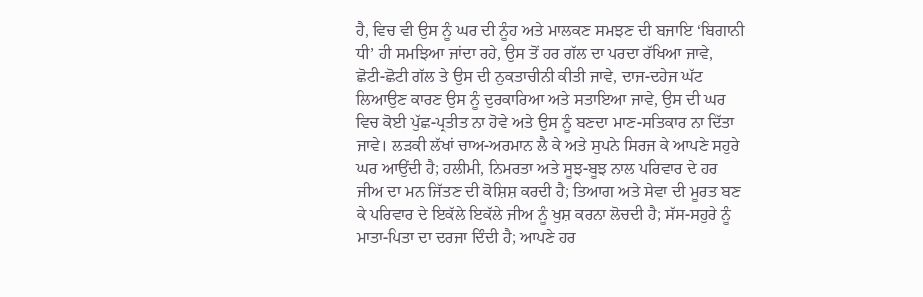ਹੈ, ਵਿਚ ਵੀ ਉਸ ਨੂੰ ਘਰ ਦੀ ਨੂੰਹ ਅਤੇ ਮਾਲਕਣ ਸਮਝਣ ਦੀ ਬਜਾਇ ‘ਬਿਗਾਨੀ ਧੀ’ ਹੀ ਸਮਝਿਆ ਜਾਂਦਾ ਰਹੇ, ਉਸ ਤੋਂ ਹਰ ਗੱਲ ਦਾ ਪਰਦਾ ਰੱਖਿਆ ਜਾਵੇ, ਛੋਟੀ-ਛੋਟੀ ਗੱਲ ਤੇ ਉਸ ਦੀ ਨੁਕਤਾਚੀਨੀ ਕੀਤੀ ਜਾਵੇ, ਦਾਜ-ਦਹੇਜ ਘੱਟ ਲਿਆਉਣ ਕਾਰਣ ਉਸ ਨੂੰ ਦੁਰਕਾਰਿਆ ਅਤੇ ਸਤਾਇਆ ਜਾਵੇ, ਉਸ ਦੀ ਘਰ ਵਿਚ ਕੋਈ ਪੁੱਛ-ਪ੍ਰਤੀਤ ਨਾ ਹੋਵੇ ਅਤੇ ਉਸ ਨੂੰ ਬਣਦਾ ਮਾਣ-ਸਤਿਕਾਰ ਨਾ ਦਿੱਤਾ ਜਾਵੇ। ਲੜਕੀ ਲੱਖਾਂ ਚਾਅ-ਅਰਮਾਨ ਲੈ ਕੇ ਅਤੇ ਸੁਪਨੇ ਸਿਰਜ ਕੇ ਆਪਣੇ ਸਹੁਰੇ ਘਰ ਆਉਂਦੀ ਹੈ; ਹਲੀਮੀ, ਨਿਮਰਤਾ ਅਤੇ ਸੂਝ-ਬੂਝ ਨਾਲ ਪਰਿਵਾਰ ਦੇ ਹਰ ਜੀਅ ਦਾ ਮਨ ਜਿੱਤਣ ਦੀ ਕੋਸ਼ਿਸ਼ ਕਰਦੀ ਹੈ; ਤਿਆਗ ਅਤੇ ਸੇਵਾ ਦੀ ਮੂਰਤ ਬਣ ਕੇ ਪਰਿਵਾਰ ਦੇ ਇਕੱਲੇ ਇਕੱਲੇ ਜੀਅ ਨੂੰ ਖੁਸ਼ ਕਰਨਾ ਲੋਚਦੀ ਹੈ; ਸੱਸ-ਸਹੁਰੇ ਨੂੰ ਮਾਤਾ-ਪਿਤਾ ਦਾ ਦਰਜਾ ਦਿੰਦੀ ਹੈ; ਆਪਣੇ ਹਰ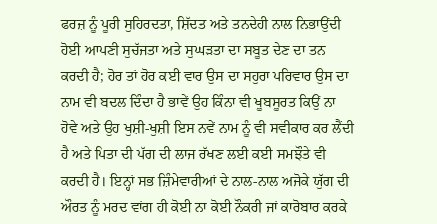ਫਰਜ਼ ਨੂੰ ਪੂਰੀ ਸੁਹਿਰਦਤਾ, ਸ਼ਿੱਦਤ ਅਤੇ ਤਨਦੇਹੀ ਨਾਲ ਨਿਭਾਉਂਦੀ ਹੋਈ ਆਪਣੀ ਸੁਚੱਜਤਾ ਅਤੇ ਸੁਘੜਤਾ ਦਾ ਸਬੂਤ ਦੇਣ ਦਾ ਤਨ ਕਰਦੀ ਹੈ; ਹੋਰ ਤਾਂ ਹੋਰ ਕਈ ਵਾਰ ਉਸ ਦਾ ਸਹੁਰਾ ਪਰਿਵਾਰ ਉਸ ਦਾ ਨਾਮ ਵੀ ਬਦਲ ਦਿੰਦਾ ਹੈ ਭਾਵੇਂ ਉਹ ਕਿੰਨਾ ਵੀ ਖੂਬਸੂਰਤ ਕਿਉਂ ਨਾ ਹੋਵੇ ਅਤੇ ਉਹ ਖੁਸ਼ੀ-ਖੁਸ਼ੀ ਇਸ ਨਵੇਂ ਨਾਮ ਨੂੰ ਵੀ ਸਵੀਕਾਰ ਕਰ ਲੈਂਦੀ ਹੈ ਅਤੇ ਪਿਤਾ ਦੀ ਪੱਗ ਦੀ ਲਾਜ ਰੱਖਣ ਲਈ ਕਈ ਸਮਝੌਤੇ ਵੀ ਕਰਦੀ ਹੈ। ਇਨ੍ਹਾਂ ਸਭ ਜ਼ਿੰਮੇਵਾਰੀਆਂ ਦੇ ਨਾਲ-ਨਾਲ ਅਜੋਕੇ ਯੁੱਗ ਦੀ ਔਰਤ ਨੂੰ ਮਰਦ ਵਾਂਗ ਹੀ ਕੋਈ ਨਾ ਕੋਈ ਨੌਕਰੀ ਜਾਂ ਕਾਰੋਬਾਰ ਕਰਕੇ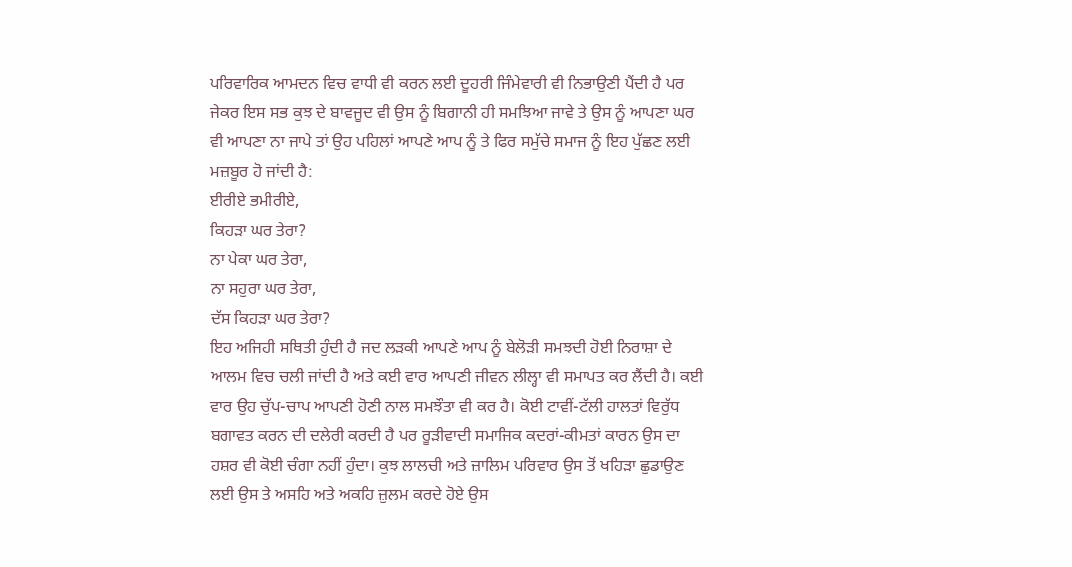ਪਰਿਵਾਰਿਕ ਆਮਦਨ ਵਿਚ ਵਾਧੀ ਵੀ ਕਰਨ ਲਈ ਦੂਹਰੀ ਜਿੰਮੇਵਾਰੀ ਵੀ ਨਿਭਾਉਣੀ ਪੈਂਦੀ ਹੈ ਪਰ ਜੇਕਰ ਇਸ ਸਭ ਕੁਝ ਦੇ ਬਾਵਜੂਦ ਵੀ ਉਸ ਨੂੰ ਬਿਗਾਨੀ ਹੀ ਸਮਝਿਆ ਜਾਵੇ ਤੇ ਉਸ ਨੂੰ ਆਪਣਾ ਘਰ ਵੀ ਆਪਣਾ ਨਾ ਜਾਪੇ ਤਾਂ ਉਹ ਪਹਿਲਾਂ ਆਪਣੇ ਆਪ ਨੂੰ ਤੇ ਫਿਰ ਸਮੁੱਚੇ ਸਮਾਜ ਨੂੰ ਇਹ ਪੁੱਛਣ ਲਈ ਮਜ਼ਬੂਰ ਹੋ ਜਾਂਦੀ ਹੈ:
ਈਰੀਏ ਭਮੀਰੀਏ,
ਕਿਹੜਾ ਘਰ ਤੇਰਾ?
ਨਾ ਪੇਕਾ ਘਰ ਤੇਰਾ,
ਨਾ ਸਹੁਰਾ ਘਰ ਤੇਰਾ,
ਦੱਸ ਕਿਹੜਾ ਘਰ ਤੇਰਾ?
ਇਹ ਅਜਿਹੀ ਸਥਿਤੀ ਹੁੰਦੀ ਹੈ ਜਦ ਲੜਕੀ ਆਪਣੇ ਆਪ ਨੂੰ ਬੇਲੋੜੀ ਸਮਝਦੀ ਹੋਈ ਨਿਰਾਸ਼ਾ ਦੇ ਆਲਮ ਵਿਚ ਚਲੀ ਜਾਂਦੀ ਹੈ ਅਤੇ ਕਈ ਵਾਰ ਆਪਣੀ ਜੀਵਨ ਲੀਲ੍ਹਾ ਵੀ ਸਮਾਪਤ ਕਰ ਲੈਂਦੀ ਹੈ। ਕਈ ਵਾਰ ਉਹ ਚੁੱਪ-ਚਾਪ ਆਪਣੀ ਹੋਣੀ ਨਾਲ ਸਮਝੌਤਾ ਵੀ ਕਰ ਹੈ। ਕੋਈ ਟਾਵੀਂ-ਟੱਲੀ ਹਾਲਤਾਂ ਵਿਰੁੱਧ ਬਗਾਵਤ ਕਰਨ ਦੀ ਦਲੇਰੀ ਕਰਦੀ ਹੈ ਪਰ ਰੂੜੀਵਾਦੀ ਸਮਾਜਿਕ ਕਦਰਾਂ-ਕੀਮਤਾਂ ਕਾਰਨ ਉਸ ਦਾ ਹਸ਼ਰ ਵੀ ਕੋਈ ਚੰਗਾ ਨਹੀਂ ਹੁੰਦਾ। ਕੁਝ ਲਾਲਚੀ ਅਤੇ ਜ਼ਾਲਿਮ ਪਰਿਵਾਰ ਉਸ ਤੋਂ ਖਹਿੜਾ ਛੁਡਾਉਣ ਲਈ ਉਸ ਤੇ ਅਸਹਿ ਅਤੇ ਅਕਹਿ ਜ਼ੁਲਮ ਕਰਦੇ ਹੋਏ ਉਸ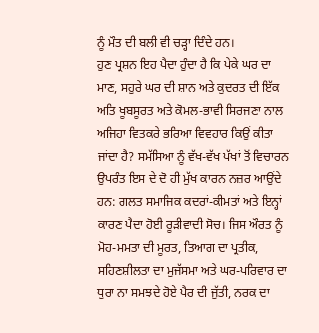ਨੂੰ ਮੌਤ ਦੀ ਬਲੀ ਵੀ ਚੜ੍ਹਾ ਦਿੰਦੇ ਹਨ।
ਹੁਣ ਪ੍ਰਸ਼ਨ ਇਹ ਪੈਦਾ ਹੁੰਦਾ ਹੈ ਕਿ ਪੇਕੇ ਘਰ ਦਾ ਮਾਣ, ਸਹੁਰੇ ਘਰ ਦੀ ਸ਼ਾਨ ਅਤੇ ਕੁਦਰਤ ਦੀ ਇੱਕ ਅਤਿ ਖੂਬਸੂਰਤ ਅਤੇ ਕੋਮਲ-ਭਾਵੀ ਸਿਰਜਣਾ ਨਾਲ ਅਜਿਹਾ ਵਿਤਕਰੇ ਭਰਿਆ ਵਿਵਹਾਰ ਕਿਉਂ ਕੀਤਾ ਜਾਂਦਾ ਹੈ? ਸਮੱਸਿਆ ਨੂੰ ਵੱਖ-ਵੱਖ ਪੱਖਾਂ ਤੋਂ ਵਿਚਾਰਨ ਉਪਰੰਤ ਇਸ ਦੇ ਦੋ ਹੀ ਮੁੱਖ ਕਾਰਨ ਨਜ਼ਰ ਆਉਂਦੇ ਹਨ: ਗਲਤ ਸਮਾਜਿਕ ਕਦਰਾਂ-ਕੀਮਤਾਂ ਅਤੇ ਇਨ੍ਹਾਂ ਕਾਰਣ ਪੈਦਾ ਹੋਈ ਰੂੜੀਵਾਦੀ ਸੋਚ। ਜਿਸ ਔਰਤ ਨੂੰ ਮੋਹ-ਮਮਤਾ ਦੀ ਮੂਰਤ, ਤਿਆਗ ਦਾ ਪ੍ਰਤੀਕ, ਸਹਿਣਸ਼ੀਲਤਾ ਦਾ ਮੁਜੱਸਮਾ ਅਤੇ ਘਰ-ਪਰਿਵਾਰ ਦਾ ਧੁਰਾ ਨਾ ਸਮਝਦੇ ਹੋਏ ਪੈਰ ਦੀ ਜੁੱਤੀ, ਨਰਕ ਦਾ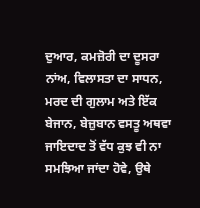ਦੁਆਰ, ਕਮਜ਼ੋਰੀ ਦਾ ਦੂਸਰਾ ਨਾਂਅ, ਵਿਲਾਸਤਾ ਦਾ ਸਾਧਨ, ਮਰਦ ਦੀ ਗੁਲਾਮ ਅਤੇ ਇੱਕ ਬੇਜਾਨ, ਬੇਜ਼ੁਬਾਨ ਵਸਤੂ ਅਥਵਾ ਜਾਇਦਾਦ ਤੋਂ ਵੱਧ ਕੁਝ ਵੀ ਨਾ ਸਮਝਿਆ ਜਾਂਦਾ ਹੋਵੇ, ਉਥੇ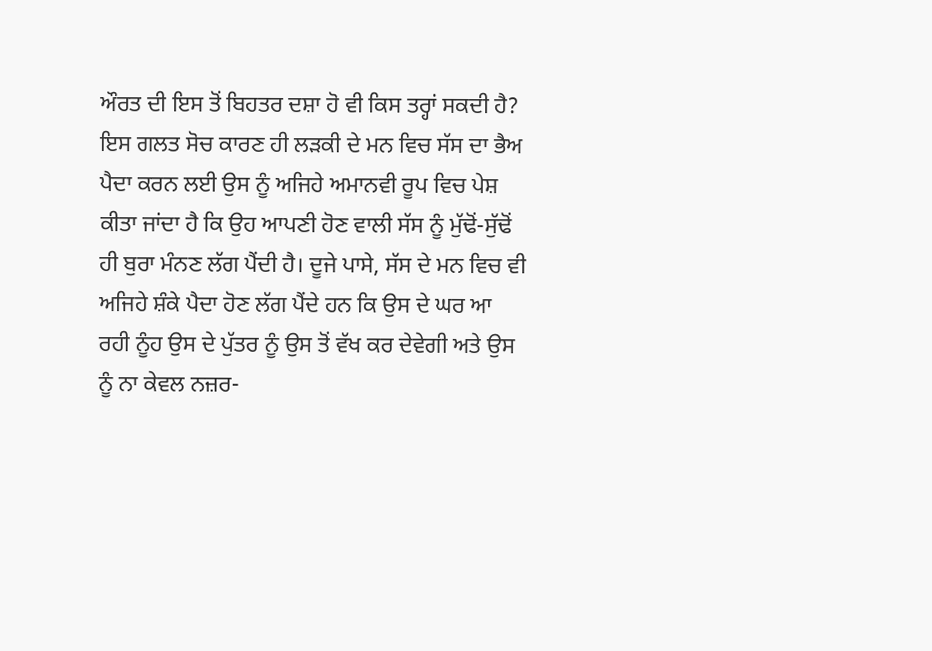ਔਰਤ ਦੀ ਇਸ ਤੋਂ ਬਿਹਤਰ ਦਸ਼ਾ ਹੋ ਵੀ ਕਿਸ ਤਰ੍ਹਾਂ ਸਕਦੀ ਹੈ? ਇਸ ਗਲਤ ਸੋਚ ਕਾਰਣ ਹੀ ਲੜਕੀ ਦੇ ਮਨ ਵਿਚ ਸੱਸ ਦਾ ਭੈਅ ਪੈਦਾ ਕਰਨ ਲਈ ਉਸ ਨੂੰ ਅਜਿਹੇ ਅਮਾਨਵੀ ਰੂਪ ਵਿਚ ਪੇਸ਼ ਕੀਤਾ ਜਾਂਦਾ ਹੈ ਕਿ ਉਹ ਆਪਣੀ ਹੋਣ ਵਾਲੀ ਸੱਸ ਨੂੰ ਮੁੱਢੋਂ-ਸੁੱਢੋਂ ਹੀ ਬੁਰਾ ਮੰਨਣ ਲੱਗ ਪੈਂਦੀ ਹੈ। ਦੂਜੇ ਪਾਸੇ, ਸੱਸ ਦੇ ਮਨ ਵਿਚ ਵੀ ਅਜਿਹੇ ਸ਼ੰਕੇ ਪੈਦਾ ਹੋਣ ਲੱਗ ਪੈਂਦੇ ਹਨ ਕਿ ਉਸ ਦੇ ਘਰ ਆ ਰਹੀ ਨੂੰਹ ਉਸ ਦੇ ਪੁੱਤਰ ਨੂੰ ਉਸ ਤੋਂ ਵੱਖ ਕਰ ਦੇਵੇਗੀ ਅਤੇ ਉਸ ਨੂੰ ਨਾ ਕੇਵਲ ਨਜ਼ਰ-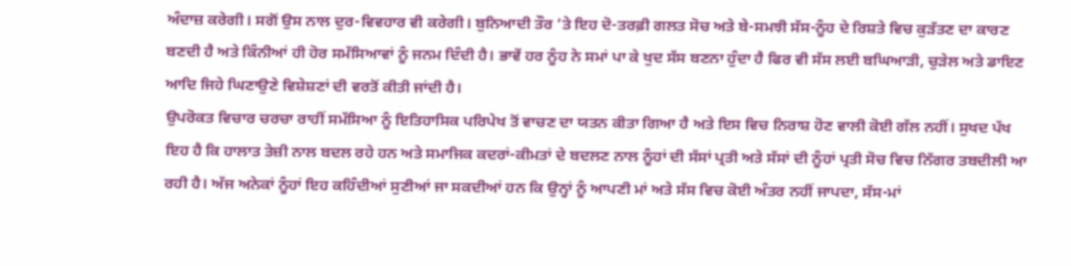ਅੰਦਾਜ਼ ਕਰੇਗੀ। ਸਗੋਂ ਉਸ ਨਾਲ ਦੁਰ-ਵਿਵਹਾਰ ਵੀ ਕਰੇਗੀ। ਬੁਨਿਆਦੀ ਤੌਰ ’ਤੇ ਇਹ ਦੋ-ਤਰਫ਼ੀ ਗਲਤ ਸੋਚ ਅਤੇ ਬੇ-ਸਮਝੀ ਸੱਸ-ਨੂੰਹ ਦੇ ਰਿਸ਼ਤੇ ਵਿਚ ਕੁੜੱਤਣ ਦਾ ਕਾਰਣ ਬਣਦੀ ਹੈ ਅਤੇ ਕਿੰਨੀਆਂ ਹੀ ਹੋਰ ਸਮੱਸਿਆਵਾਂ ਨੂੰ ਜਨਮ ਦਿੰਦੀ ਹੈ। ਭਾਵੇਂ ਹਰ ਨੂੰਹ ਨੇ ਸਮਾਂ ਪਾ ਕੇ ਖੁਦ ਸੱਸ ਬਣਨਾ ਹੁੰਦਾ ਹੈ ਫਿਰ ਵੀ ਸੱਸ ਲਈ ਬਘਿਆੜੀ, ਚੁੜੇਲ ਅਤੇ ਡਾਇਣ ਆਦਿ ਜਿਹੇ ਘਿਣਾਉਣੇ ਵਿਸ਼ੇਸ਼ਣਾਂ ਦੀ ਵਰਤੋਂ ਕੀਤੀ ਜਾਂਦੀ ਹੈ।
ਉਪਰੋਕਤ ਵਿਚਾਰ ਚਰਚਾ ਰਾਹੀਂ ਸਮੱਸਿਆ ਨੂੰ ਇਤਿਹਾਸਿਕ ਪਰਿਪੇਖ ਤੋਂ ਵਾਚਣ ਦਾ ਯਤਨ ਕੀਤਾ ਗਿਆ ਹੈ ਅਤੇ ਇਸ ਵਿਚ ਨਿਰਾਸ਼ ਹੋਣ ਵਾਲੀ ਕੋਈ ਗੱਲ ਨਹੀਂ। ਸੁਖਦ ਪੱਖ ਇਹ ਹੈ ਕਿ ਹਾਲਾਤ ਤੇਜ਼ੀ ਨਾਲ ਬਦਲ ਰਹੇ ਹਨ ਅਤੇ ਸਮਾਜਿਕ ਕਦਰਾਂ-ਕੀਮਤਾਂ ਦੇ ਬਦਲਣ ਨਾਲ ਨੂੰਹਾਂ ਦੀ ਸੱਸਾਂ ਪ੍ਰਤੀ ਅਤੇ ਸੱਸਾਂ ਦੀ ਨੂੰਹਾਂ ਪ੍ਰਤੀ ਸੋਚ ਵਿਚ ਨਿੱਗਰ ਤਬਦੀਲੀ ਆ ਰਹੀ ਹੈ। ਅੱਜ ਅਨੇਕਾਂ ਨੂੰਹਾਂ ਇਹ ਕਹਿੰਦੀਆਂ ਸੁਣੀਆਂ ਜਾ ਸਕਦੀਆਂ ਹਨ ਕਿ ਉਨ੍ਹਾਂ ਨੂੰ ਆਪਣੀ ਮਾਂ ਅਤੇ ਸੱਸ ਵਿਚ ਕੋਈ ਅੰਤਰ ਨਹੀਂ ਜਾਪਦਾ, ਸੱਸ-ਮਾਂ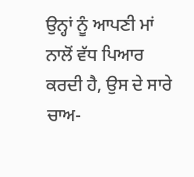ਉਨ੍ਹਾਂ ਨੂੰ ਆਪਣੀ ਮਾਂ ਨਾਲੋਂ ਵੱਧ ਪਿਆਰ ਕਰਦੀ ਹੈ, ਉਸ ਦੇ ਸਾਰੇ ਚਾਅ-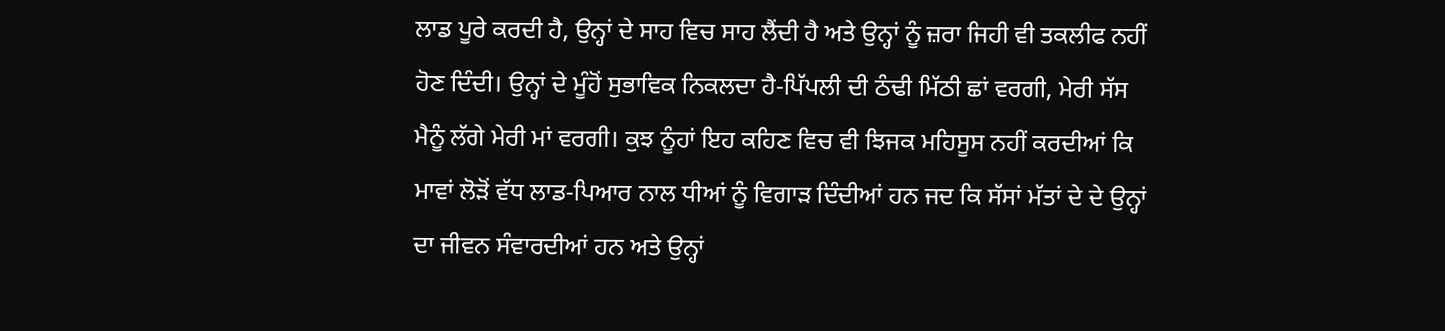ਲਾਡ ਪੂਰੇ ਕਰਦੀ ਹੈ, ਉਨ੍ਹਾਂ ਦੇ ਸਾਹ ਵਿਚ ਸਾਹ ਲੈਂਦੀ ਹੈ ਅਤੇ ਉਨ੍ਹਾਂ ਨੂੰ ਜ਼ਰਾ ਜਿਹੀ ਵੀ ਤਕਲੀਫ ਨਹੀਂ ਹੋਣ ਦਿੰਦੀ। ਉਨ੍ਹਾਂ ਦੇ ਮੂੰਹੋਂ ਸੁਭਾਵਿਕ ਨਿਕਲਦਾ ਹੈ-ਪਿੱਪਲੀ ਦੀ ਠੰਢੀ ਮਿੱਠੀ ਛਾਂ ਵਰਗੀ, ਮੇਰੀ ਸੱਸ ਮੈਨੂੰ ਲੱਗੇ ਮੇਰੀ ਮਾਂ ਵਰਗੀ। ਕੁਝ ਨੂੰਹਾਂ ਇਹ ਕਹਿਣ ਵਿਚ ਵੀ ਝਿਜਕ ਮਹਿਸੂਸ ਨਹੀਂ ਕਰਦੀਆਂ ਕਿ ਮਾਵਾਂ ਲੋੜੋਂ ਵੱਧ ਲਾਡ-ਪਿਆਰ ਨਾਲ ਧੀਆਂ ਨੂੰ ਵਿਗਾੜ ਦਿੰਦੀਆਂ ਹਨ ਜਦ ਕਿ ਸੱਸਾਂ ਮੱਤਾਂ ਦੇ ਦੇ ਉਨ੍ਹਾਂ ਦਾ ਜੀਵਨ ਸੰਵਾਰਦੀਆਂ ਹਨ ਅਤੇ ਉਨ੍ਹਾਂ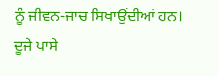ਨੂੰ ਜੀਵਨ-ਜਾਚ ਸਿਖਾਉਂਦੀਆਂ ਹਨ। ਦੂਜੇ ਪਾਸੇ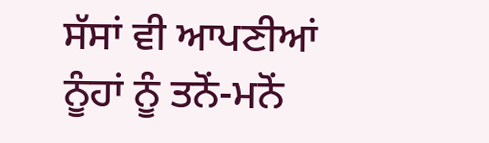ਸੱਸਾਂ ਵੀ ਆਪਣੀਆਂ ਨੂੰਹਾਂ ਨੂੰ ਤਨੋਂ-ਮਨੋਂ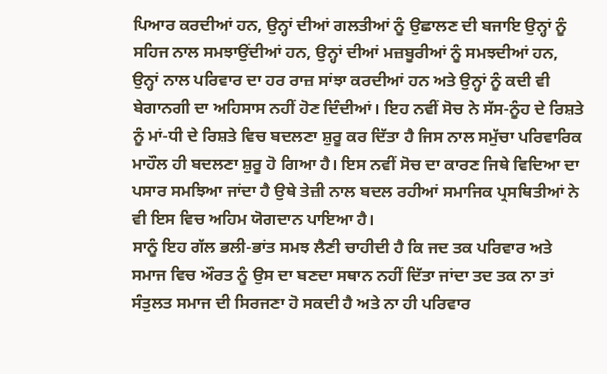ਪਿਆਰ ਕਰਦੀਆਂ ਹਨ, ਉਨ੍ਹਾਂ ਦੀਆਂ ਗਲਤੀਆਂ ਨੂੰ ਉਛਾਲਣ ਦੀ ਬਜਾਇ ਉਨ੍ਹਾਂ ਨੂੰ ਸਹਿਜ ਨਾਲ ਸਮਝਾਉਂਦੀਆਂ ਹਨ, ਉਨ੍ਹਾਂ ਦੀਆਂ ਮਜ਼ਬੂਰੀਆਂ ਨੂੰ ਸਮਝਦੀਆਂ ਹਨ, ਉਨ੍ਹਾਂ ਨਾਲ ਪਰਿਵਾਰ ਦਾ ਹਰ ਰਾਜ਼ ਸਾਂਝਾ ਕਰਦੀਆਂ ਹਨ ਅਤੇ ਉਨ੍ਹਾਂ ਨੂੰ ਕਦੀ ਵੀ ਬੇਗਾਨਗੀ ਦਾ ਅਹਿਸਾਸ ਨਹੀਂ ਹੋਣ ਦਿੰਦੀਆਂ। ਇਹ ਨਵੀਂ ਸੋਚ ਨੇ ਸੱਸ-ਨੂੰਹ ਦੇ ਰਿਸ਼ਤੇ ਨੂੰ ਮਾਂ-ਧੀ ਦੇ ਰਿਸ਼ਤੇ ਵਿਚ ਬਦਲਣਾ ਸ਼ੁਰੂ ਕਰ ਦਿੱਤਾ ਹੈ ਜਿਸ ਨਾਲ ਸਮੁੱਚਾ ਪਰਿਵਾਰਿਕ ਮਾਹੌਲ ਹੀ ਬਦਲਣਾ ਸ਼ੁਰੂ ਹੋ ਗਿਆ ਹੈ। ਇਸ ਨਵੀਂ ਸੋਚ ਦਾ ਕਾਰਣ ਜਿਥੇ ਵਿਦਿਆ ਦਾ ਪਸਾਰ ਸਮਝਿਆ ਜਾਂਦਾ ਹੈ ਉਥੇ ਤੇਜ਼ੀ ਨਾਲ ਬਦਲ ਰਹੀਆਂ ਸਮਾਜਿਕ ਪ੍ਰਸਥਿਤੀਆਂ ਨੇ ਵੀ ਇਸ ਵਿਚ ਅਹਿਮ ਯੋਗਦਾਨ ਪਾਇਆ ਹੈ।
ਸਾਨੂੰ ਇਹ ਗੱਲ ਭਲੀ-ਭਾਂਤ ਸਮਝ ਲੈਣੀ ਚਾਹੀਦੀ ਹੈ ਕਿ ਜਦ ਤਕ ਪਰਿਵਾਰ ਅਤੇ ਸਮਾਜ ਵਿਚ ਔਰਤ ਨੂੰ ਉਸ ਦਾ ਬਣਦਾ ਸਥਾਨ ਨਹੀਂ ਦਿੱਤਾ ਜਾਂਦਾ ਤਦ ਤਕ ਨਾ ਤਾਂ ਸੰਤੁਲਤ ਸਮਾਜ ਦੀ ਸਿਰਜਣਾ ਹੋ ਸਕਦੀ ਹੈ ਅਤੇ ਨਾ ਹੀ ਪਰਿਵਾਰ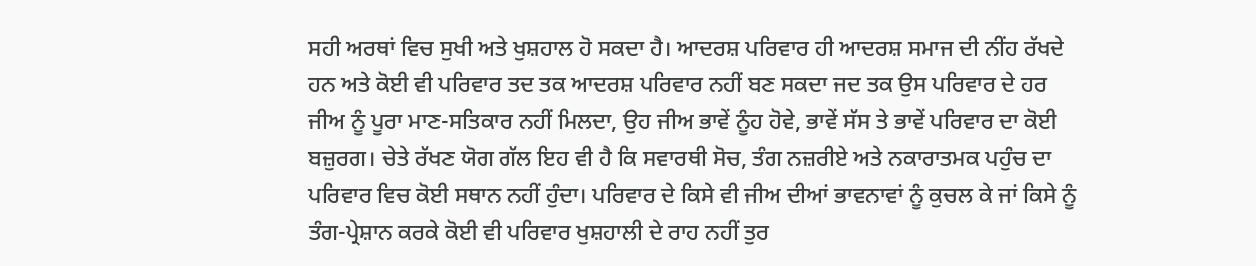ਸਹੀ ਅਰਥਾਂ ਵਿਚ ਸੁਖੀ ਅਤੇ ਖੁਸ਼ਹਾਲ ਹੋ ਸਕਦਾ ਹੈ। ਆਦਰਸ਼ ਪਰਿਵਾਰ ਹੀ ਆਦਰਸ਼ ਸਮਾਜ ਦੀ ਨੀਂਹ ਰੱਖਦੇ ਹਨ ਅਤੇ ਕੋਈ ਵੀ ਪਰਿਵਾਰ ਤਦ ਤਕ ਆਦਰਸ਼ ਪਰਿਵਾਰ ਨਹੀਂ ਬਣ ਸਕਦਾ ਜਦ ਤਕ ਉਸ ਪਰਿਵਾਰ ਦੇ ਹਰ ਜੀਅ ਨੂੰ ਪੂਰਾ ਮਾਣ-ਸਤਿਕਾਰ ਨਹੀਂ ਮਿਲਦਾ, ਉਹ ਜੀਅ ਭਾਵੇਂ ਨੂੰਹ ਹੋਵੇ, ਭਾਵੇਂ ਸੱਸ ਤੇ ਭਾਵੇਂ ਪਰਿਵਾਰ ਦਾ ਕੋਈ ਬਜ਼ੁਰਗ। ਚੇਤੇ ਰੱਖਣ ਯੋਗ ਗੱਲ ਇਹ ਵੀ ਹੈ ਕਿ ਸਵਾਰਥੀ ਸੋਚ, ਤੰਗ ਨਜ਼ਰੀਏ ਅਤੇ ਨਕਾਰਾਤਮਕ ਪਹੁੰਚ ਦਾ ਪਰਿਵਾਰ ਵਿਚ ਕੋਈ ਸਥਾਨ ਨਹੀਂ ਹੁੰਦਾ। ਪਰਿਵਾਰ ਦੇ ਕਿਸੇ ਵੀ ਜੀਅ ਦੀਆਂ ਭਾਵਨਾਵਾਂ ਨੂੰ ਕੁਚਲ ਕੇ ਜਾਂ ਕਿਸੇ ਨੂੰ ਤੰਗ-ਪ੍ਰੇਸ਼ਾਨ ਕਰਕੇ ਕੋਈ ਵੀ ਪਰਿਵਾਰ ਖੁਸ਼ਹਾਲੀ ਦੇ ਰਾਹ ਨਹੀਂ ਤੁਰ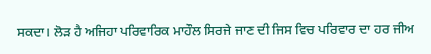ਸਕਦਾ। ਲੋੜ ਹੈ ਅਜਿਹਾ ਪਰਿਵਾਰਿਕ ਮਾਹੌਲ ਸਿਰਜੇ ਜਾਣ ਦੀ ਜਿਸ ਵਿਚ ਪਰਿਵਾਰ ਦਾ ਹਰ ਜੀਅ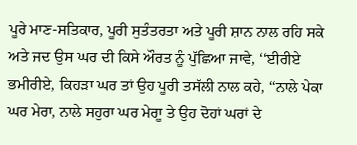ਪੂਰੇ ਮਾਣ-ਸਤਿਕਾਰ, ਪੂਰੀ ਸੁਤੰਤਰਤਾ ਅਤੇ ਪੂਰੀ ਸ਼ਾਨ ਨਾਲ ਰਹਿ ਸਕੇ ਅਤੇ ਜਦ ਉਸ ਘਰ ਦੀ ਕਿਸੇ ਔਰਤ ਨੂੰ ਪੁੱਛਿਆ ਜਾਵੇ, ‘‘ਈਰੀਏ ਭਮੀਰੀਏ, ਕਿਹੜਾ ਘਰ ਤਾਂ ਉਹ ਪੂਰੀ ਤਸੱਲੀ ਨਾਲ ਕਹੇ, ‘‘ਨਾਲੇ ਪੇਕਾ ਘਰ ਮੇਰਾ, ਨਾਲੇ ਸਹੁਰਾ ਘਰ ਮੇਰਾੂ ਤੇ ਉਹ ਦੋਹਾਂ ਘਰਾਂ ਦੇ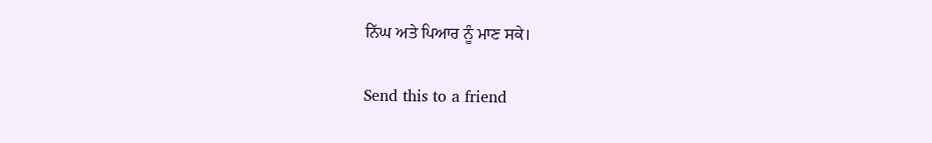ਨਿੱਘ ਅਤੇ ਪਿਆਰ ਨੂੰ ਮਾਣ ਸਕੇ।

Send this to a friend